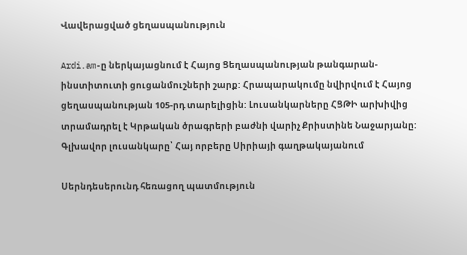Վավերացված ցեղասպանություն

Ardi.am-ը ներկայացնում է Հայոց Ցեղասպանության թանգարան-ինստիտուտի ցուցանմուշների շարք: Հրապարակումը նվիրվում է Հայոց ցեղասպանության 105-րդ տարելիցին: Լուսանկարները ՀՑԹԻ արխիվից տրամադրել է Կրթական ծրագրերի բաժնի վարիչ Քրիստինե Նաջարյանը: Գլխավոր լուսանկարը՝ Հայ որբերը Սիրիայի գաղթակայանում

Սերնդեսերունդ հեռացող պատմություն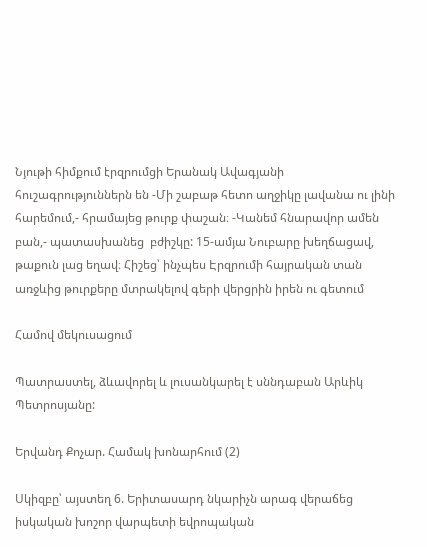Նյութի հիմքում էրզրումցի Երանակ Ավագյանի հուշագրություններն են -Մի շաբաթ հետո աղջիկը լավանա ու լինի  հարեմում,- հրամայեց թուրք փաշան։ -Կանեմ հնարավոր ամեն  բան,- պատասխանեց  բժիշկը: 15-ամյա Նուբարը խեղճացավ, թաքուն լաց եղավ։ Հիշեց՝ ինչպես Էրզրումի հայրական տան առջևից թուրքերը մտրակելով գերի վերցրին իրեն ու գետում

Համով մեկուսացում

Պատրաստել, ձևավորել և լուսանկարել է սննդաբան Արևիկ Պետրոսյանը:

Երվանդ Քոչար. Համակ խոնարհում (2)

Սկիզբը՝ այստեղ 6. Երիտասարդ նկարիչն արագ վերաճեց իսկական խոշոր վարպետի եվրոպական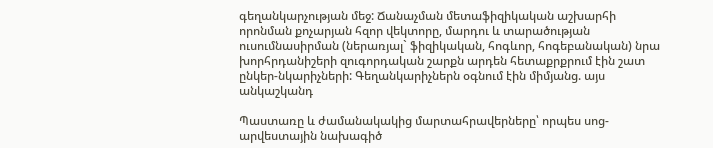գեղանկարչության մեջ: Ճանաչման մետաֆիզիկական աշխարհի որոնման քոչարյան հզոր վեկտորը, մարդու և տարածության ուսումնասիրման (ներառյալ` ֆիզիկական, հոգևոր, հոգեբանական) նրա խորհրդանիշերի զուգորդական շարքն արդեն հետաքրքրում էին շատ ընկեր-նկարիչների: Գեղանկարիչներն օգնում էին միմյանց. այս անկաշկանդ

Պաստառը և ժամանակակից մարտահրավերները՝ որպես սոց-արվեստային նախագիծ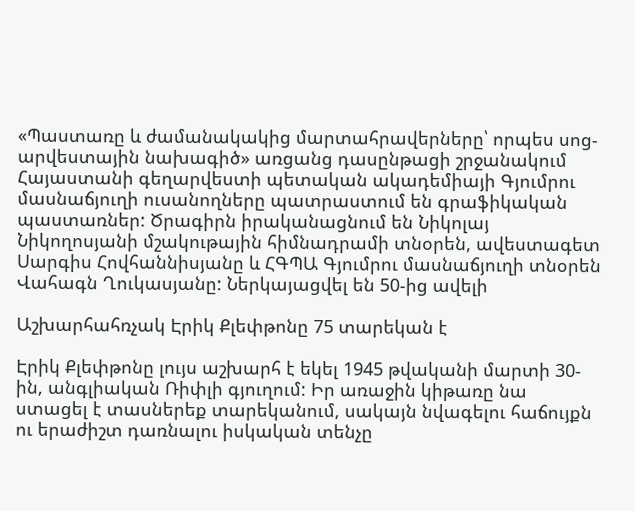«Պաստառը և ժամանակակից մարտահրավերները՝ որպես սոց-արվեստային նախագիծ» առցանց դասընթացի շրջանակում Հայաստանի գեղարվեստի պետական ակադեմիայի Գյումրու մասնաճյուղի ուսանողները պատրաստում են գրաֆիկական պաստառներ: Ծրագիրն իրականացնում են Նիկոլայ Նիկողոսյանի մշակութային հիմնադրամի տնօրեն, ավեստագետ Սարգիս Հովհաննիսյանը և ՀԳՊԱ Գյումրու մասնաճյուղի տնօրեն Վահագն Ղուկասյանը: Ներկայացվել են 50-ից ավելի

Աշխարհահռչակ Էրիկ Քլեփթոնը 75 տարեկան է

Էրիկ Քլեփթոնը լույս աշխարհ է եկել 1945 թվականի մարտի 30-ին, անգլիական Ռիփլի գյուղում: Իր առաջին կիթառը նա ստացել է տասներեք տարեկանում, սակայն նվագելու հաճույքն ու երաժիշտ դառնալու իսկական տենչը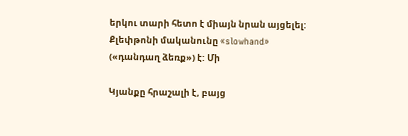երկու տարի հետո է միայն նրան այցելել: Քլեփթոնի մականունը «slowhand» («դանդաղ ձեռք») է: Մի

Կյանքը հրաշալի է, բայց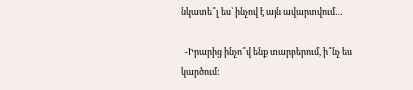նկատե՞լ ես՝ ինչով է այն ավարտվում…

  -Իրարից ինչո՞վ ենք տարբերում, ի՞նչ ես կարծում: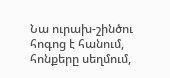Նա ուրախ-շինծու հոգոց է հանում, հոնքերը սեղմում,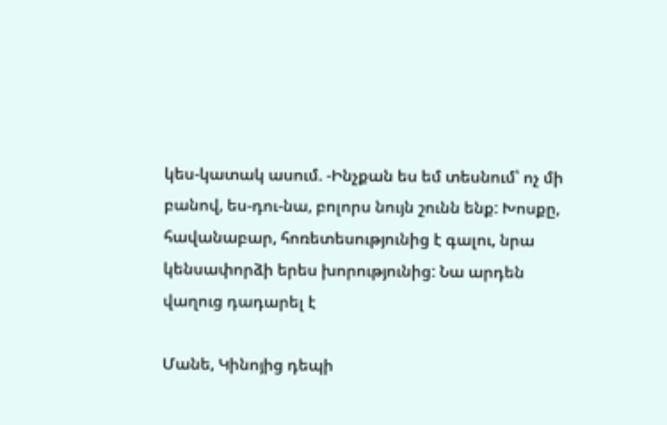կես-կատակ ասում. -Ինչքան ես եմ տեսնում՝ ոչ մի բանով, ես-դու-նա, բոլորս նույն շունն ենք: Խոսքը, հավանաբար, հոռետեսությունից է գալու, նրա կենսափորձի երես խորությունից: Նա արդեն վաղուց դադարել է

Մանե, Կինոյից դեպի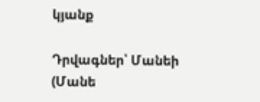կյանք

Դրվագներ՝ Մանեի (Մանե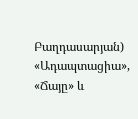Բաղդասարյան) «Ադապտացիա», «Ճայը» և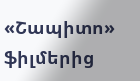«Շապիտո» ֆիլմերից